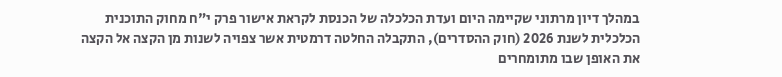במהלך דיון מרתוני שקיימה היום ועדת הכלכלה של הכנסת לקראת אישור פרק י"ח מחוק התוכנית הכלכלית לשנת 2026 (חוק ההסדרים), התקבלה החלטה דרמטית אשר צפויה לשנות מן הקצה אל הקצה את האופן שבו מתומחרים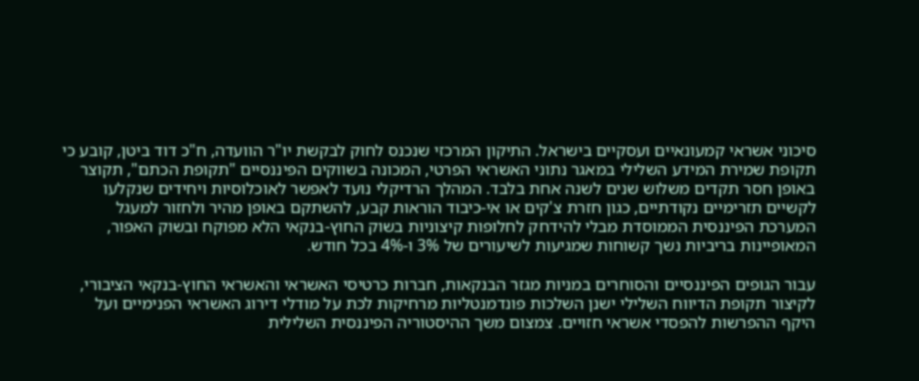סיכוני אשראי קמעונאיים ועסקיים בישראל. התיקון המרכזי שנכנס לחוק לבקשת יו"ר הוועדה, ח"כ דוד ביטן, קובע כי תקופת שמירת המידע השלילי במאגר נתוני האשראי הפרטי, המכונה בשווקים הפיננסיים "תקופת הכתם", תקוצר באופן חסר תקדים משלוש שנים לשנה אחת בלבד. המהלך הרדיקלי נועד לאפשר לאוכלוסיות ויחידים שנקלעו לקשיים תזרימיים נקודתיים, כגון חזרת צ'קים או אי-כיבוד הוראות קבע, להשתקם באופן מהיר ולחזור למעגל המערכת הפיננסית הממוסדת מבלי להידחק לחלופות קיצוניות בשוק החוץ-בנקאי הלא מפוקח ובשוק האפור, המאופיינות בריביות נשך קשוחות שמגיעות לשיעורים של 3% ו-4% בכל חודש.

עבור הגופים הפיננסיים והסוחרים במניות מגזר הבנקאות, חברות כרטיסי האשראי והאשראי החוץ-בנקאי הציבורי, לקיצור תקופת הדיווח השלילי ישנן השלכות פונדמנטליות מרחיקות לכת על מודלי דירוג האשראי הפנימיים ועל היקף ההפרשות להפסדי אשראי חזויים. צמצום משך ההיסטוריה הפיננסית השלילית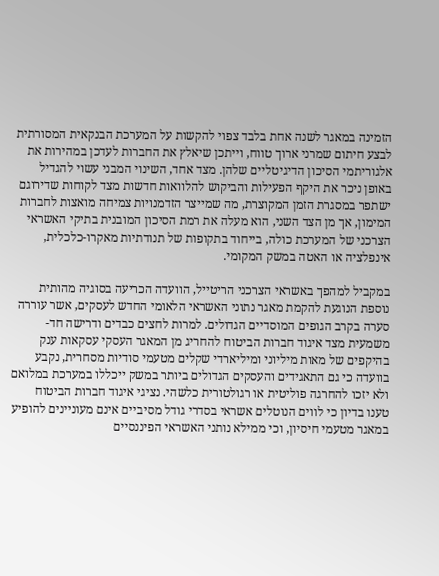הזמינה במאגר לשנה אחת בלבד צפוי להקשות על המערכת הבנקאית המסורתית לבצע חיתום שמרני ארוך טווח, וייתכן שיאלץ את החברות לעדכן במהירות את אלגוריתמי הסיכון הדיגיטליים שלהן. מצד אחד, השינוי המבני עשוי להגדיל באופן ניכר את היקף הפעילות והביקוש להלוואות חדשות מצד לקוחות שדירוגם ישתפר במסגרת הזמן המקוצרת, מה שמייצר הזדמנויות צמיחה מואצות לחברות המימון, אך מן הצד השני, הוא מעלה את רמת הסיכון המובנית בתיקי האשראי הצרכני של המערכת כולה, בייחוד בתקופות של תנודתיות מאקרו-כלכלית, אינפלציה או האטה במשק המקומי.

במקביל למהפך באשראי הצרכני הריטייל, הוועדה הכריעה בסוגיה מהותית נוספת הנוגעת להקמת מאגר נתוני האשראי הלאומי החדש לעסקים, אשר עוררה סערה בקרב הגופים המוסדיים הגדולים. למרות לחצים כבדים ודרישה חד-משמעית מצד איגוד חברות הביטוח להחריג מן המאגר העסקי עסקאות ענק בהיקפים של מאות מיליוני ומיליארדי שקלים מטעמי סודיות מסחרית, נקבע בוועדה כי גם התאגידים והעסקים הגדולים ביותר במשק ייכללו במערכת במלואם ולא יזכו להחרגה פוליטית או רגולטורית כלשהי. נציגי איגוד חברות הביטוח טענו בדיון כי לווים הנוטלים אשראי בסדרי גודל מסיביים אינם מעוניינים להופיע במאגר מטעמי חיסיון, וכי ממילא נותני האשראי הפיננסיים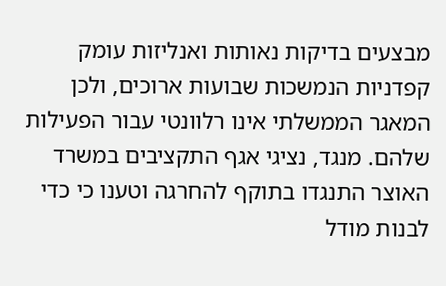מבצעים בדיקות נאותות ואנליזות עומק קפדניות הנמשכות שבועות ארוכים, ולכן המאגר הממשלתי אינו רלוונטי עבור הפעילות שלהם. מנגד, נציגי אגף התקציבים במשרד האוצר התנגדו בתוקף להחרגה וטענו כי כדי לבנות מודל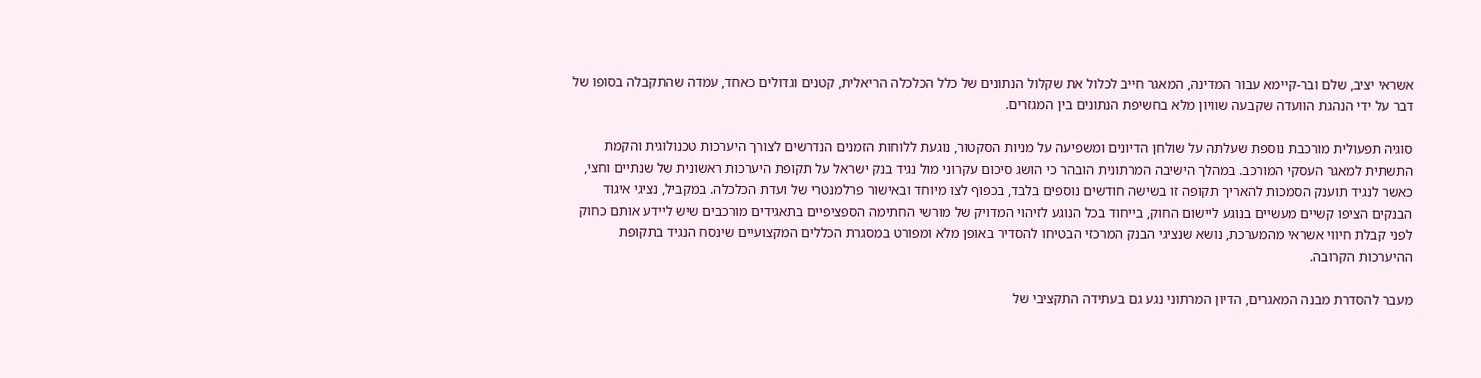אשראי יציב, שלם ובר-קיימא עבור המדינה, המאגר חייב לכלול את שקלול הנתונים של כלל הכלכלה הריאלית, קטנים וגדולים כאחד, עמדה שהתקבלה בסופו של דבר על ידי הנהגת הוועדה שקבעה שוויון מלא בחשיפת הנתונים בין המגזרים.

סוגיה תפעולית מורכבת נוספת שעלתה על שולחן הדיונים ומשפיעה על מניות הסקטור, נוגעת ללוחות הזמנים הנדרשים לצורך היערכות טכנולוגית והקמת התשתית למאגר העסקי המורכב. במהלך הישיבה המרתונית הובהר כי הושג סיכום עקרוני מול נגיד בנק ישראל על תקופת היערכות ראשונית של שנתיים וחצי, כאשר לנגיד תוענק הסמכות להאריך תקופה זו בשישה חודשים נוספים בלבד, בכפוף לצו מיוחד ובאישור פרלמנטרי של ועדת הכלכלה. במקביל, נציגי איגוד הבנקים הציפו קשיים מעשיים בנוגע ליישום החוק, בייחוד בכל הנוגע לזיהוי המדויק של מורשי החתימה הספציפיים בתאגידים מורכבים שיש ליידע אותם כחוק לפני קבלת חיווי אשראי מהמערכת, נושא שנציגי הבנק המרכזי הבטיחו להסדיר באופן מלא ומפורט במסגרת הכללים המקצועיים שינסח הנגיד בתקופת ההיערכות הקרובה.

מעבר להסדרת מבנה המאגרים, הדיון המרתוני נגע גם בעתידה התקציבי של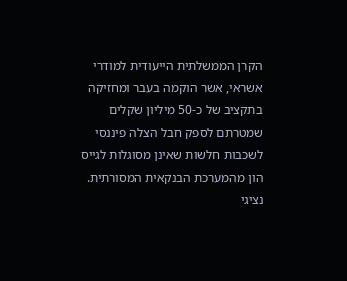הקרן הממשלתית הייעודית למודרי אשראי, אשר הוקמה בעבר ומחזיקה בתקציב של כ-50 מיליון שקלים שמטרתם לספק חבל הצלה פיננסי לשכבות חלשות שאינן מסוגלות לגייס הון מהמערכת הבנקאית המסורתית. נציגי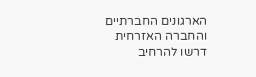הארגונים החברתיים והחברה האזרחית דרשו להרחיב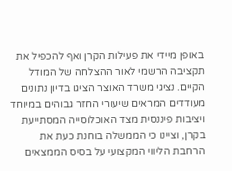באופן מיידי את פעילות הקרן ואף להכפיל את תקציבה הרשמי לאור ההצלחה של המודל הקיים. נציגי משרד האוצר הציגו בדיון נתונים מעודדים המראים שיעורי החזר גבוהים במיוחד ויציבות פיננסית מצד האוכלוסייה המסתייעת בקרן, וציינו כי הממשלה בוחנת כעת את הרחבת הליווי המקצועי על בסיס הממצאים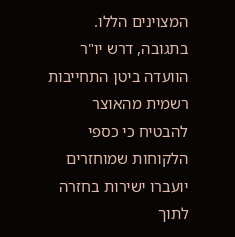המצוינים הללו. בתגובה, דרש יו"ר הוועדה ביטן התחייבות רשמית מהאוצר להבטיח כי כספי הלקוחות שמוחזרים יועברו ישירות בחזרה לתוך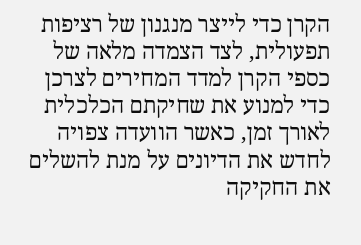הקרן כדי לייצר מנגנון של רציפות תפעולית, לצד הצמדה מלאה של כספי הקרן למדד המחירים לצרכן כדי למנוע את שחיקתם הכלכלית לאורך זמן, כאשר הוועדה צפויה לחדש את הדיונים על מנת להשלים את החקיקה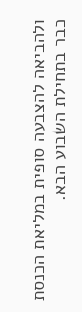ולהביאה להצבעה סופית במליאת הכנסת כבר בתחילת השבוע הבא.